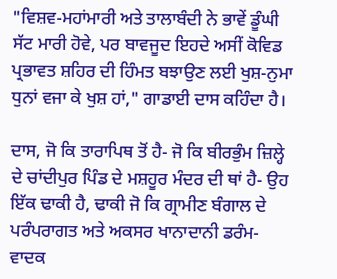"ਵਿਸ਼ਵ-ਮਹਾਂਮਾਰੀ ਅਤੇ ਤਾਲਾਬੰਦੀ ਨੇ ਭਾਵੇਂ ਡੂੰਘੀ ਸੱਟ ਮਾਰੀ ਹੋਵੇ, ਪਰ ਬਾਵਜੂਦ ਇਹਦੇ ਅਸੀਂ ਕੋਵਿਡ ਪ੍ਰਭਾਵਤ ਸ਼ਹਿਰ ਦੀ ਹਿੰਮਤ ਬਝਾਉਣ ਲਈ ਖੁਸ਼-ਨੁਮਾ ਧੁਨਾਂ ਵਜਾ ਕੇ ਖੁਸ਼ ਹਾਂ," ਗਾਡਾਈ ਦਾਸ ਕਹਿੰਦਾ ਹੈ।

ਦਾਸ, ਜੋ ਕਿ ਤਾਰਾਪਿਥ ਤੋਂ ਹੈ- ਜੋ ਕਿ ਬੀਰਭੁੰਮ ਜ਼ਿਲ੍ਹੇ ਦੇ ਚਾਂਦੀਪੁਰ ਪਿੰਡ ਦੇ ਮਸ਼ਹੂਰ ਮੰਦਰ ਦੀ ਥਾਂ ਹੈ- ਉਹ ਇੱਕ ਢਾਕੀ ਹੈ, ਢਾਕੀ ਜੋ ਕਿ ਗ੍ਰਾਮੀਣ ਬੰਗਾਲ ਦੇ ਪਰੰਪਰਾਗਤ ਅਤੇ ਅਕਸਰ ਖਾਨਾਦਾਨੀ ਡਰੰਮ-ਵਾਦਕ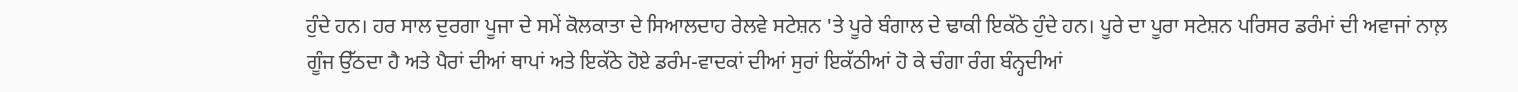ਹੁੰਦੇ ਹਨ। ਹਰ ਸਾਲ ਦੁਰਗਾ ਪੂਜਾ ਦੇ ਸਮੇਂ ਕੋਲਕਾਤਾ ਦੇ ਸਿਆਲਦਾਹ ਰੇਲਵੇ ਸਟੇਸ਼ਨ 'ਤੇ ਪੂਰੇ ਬੰਗਾਲ ਦੇ ਢਾਕੀ ਇਕੱਠੇ ਹੁੰਦੇ ਹਨ। ਪੂਰੇ ਦਾ ਪੂਰਾ ਸਟੇਸ਼ਨ ਪਰਿਸਰ ਡਰੰਮਾਂ ਦੀ ਅਵਾਜਾਂ ਨਾਲ਼ ਗੂੰਜ ਉੱਠਦਾ ਹੈ ਅਤੇ ਪੈਰਾਂ ਦੀਆਂ ਥਾਪਾਂ ਅਤੇ ਇਕੱਠੇ ਹੋਏ ਡਰੰਮ-ਵਾਦਕਾਂ ਦੀਆਂ ਸੁਰਾਂ ਇਕੱਠੀਆਂ ਹੋ ਕੇ ਚੰਗਾ ਰੰਗ ਬੰਨ੍ਹਦੀਆਂ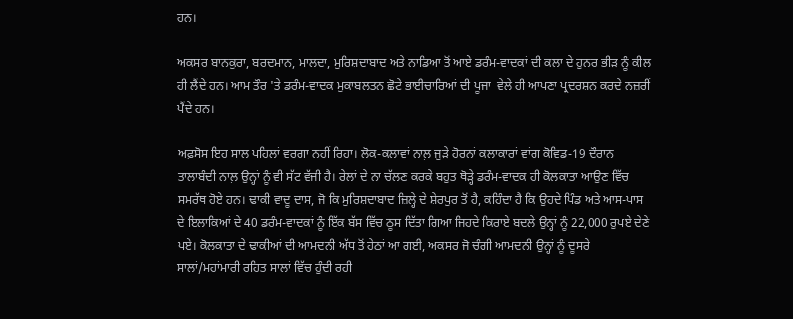ਹਨ।

ਅਕਸਰ ਬਾਨਕੁਰਾ, ਬਰਦਮਾਨ, ਮਾਲਦਾ, ਮੁਰਿਸ਼ਦਾਬਾਦ ਅਤੇ ਨਾਡਿਆ ਤੋਂ ਆਏ ਡਰੰਮ-ਵਾਦਕਾਂ ਦੀ ਕਲਾ ਦੇ ਹੁਨਰ ਭੀੜ ਨੂੰ ਕੀਲ ਹੀ ਲੈਂਦੇ ਹਨ। ਆਮ ਤੌਰ 'ਤੇ ਡਰੰਮ-ਵਾਦਕ ਮੁਕਾਬਲਤਨ ਛੋਟੇ ਭਾਈਚਾਰਿਆਂ ਦੀ ਪੂਜਾ  ਵੇਲੇ ਹੀ ਆਪਣਾ ਪ੍ਰਦਰਸ਼ਨ ਕਰਦੇ ਨਜ਼ਰੀਂ ਪੈਂਦੇ ਹਨ।

ਅਫ਼ਸੋਸ ਇਹ ਸਾਲ ਪਹਿਲਾਂ ਵਰਗਾ ਨਹੀਂ ਰਿਹਾ। ਲੋਕ-ਕਲਾਵਾਂ ਨਾਲ਼ ਜੁੜੇ ਹੋਰਨਾਂ ਕਲਾਕਾਰਾਂ ਵਾਂਗ ਕੋਵਿਡ-19 ਦੌਰਾਨ ਤਾਲਾਬੰਦੀ ਨਾਲ਼ ਉਨ੍ਹਾਂ ਨੂੰ ਵੀ ਸੱਟ ਵੱਜੀ ਹੈ। ਰੇਲਾਂ ਦੇ ਨਾ ਚੱਲਣ ਕਰਕੇ ਬਹੁਤ ਥੋੜ੍ਹੇ ਡਰੰਮ-ਵਾਦਕ ਹੀ ਕੋਲਕਾਤਾ ਆਉਣ ਵਿੱਚ ਸਮਰੱਥ ਹੋਏ ਹਨ। ਢਾਕੀ ਵਾਦੂ ਦਾਸ, ਜੋ ਕਿ ਮੁਰਿਸ਼ਦਾਬਾਦ ਜ਼ਿਲ੍ਹੇ ਦੇ ਸ਼ੇਰਪੁਰ ਤੋਂ ਹੈ, ਕਹਿੰਦਾ ਹੈ ਕਿ ਉਹਦੇ ਪਿੰਡ ਅਤੇ ਆਸ-ਪਾਸ ਦੇ ਇਲਾਕਿਆਂ ਦੇ 40 ਡਰੰਮ-ਵਾਦਕਾਂ ਨੂੰ ਇੱਕ ਬੱਸ ਵਿੱਚ ਠੂਸ ਦਿੱਤਾ ਗਿਆ ਜਿਹਦੇ ਕਿਰਾਏ ਬਦਲੇ ਉਨ੍ਹਾਂ ਨੂੰ 22,000 ਰੁਪਏ ਦੇਣੇ ਪਏ। ਕੋਲਕਾਤਾ ਦੇ ਢਾਕੀਆਂ ਦੀ ਆਮਦਨੀ ਅੱਧ ਤੋਂ ਹੇਠਾਂ ਆ ਗਈ, ਅਕਸਰ ਜੋ ਚੰਗੀ ਆਮਦਨੀ ਉਨ੍ਹਾਂ ਨੂੰ ਦੂਸਰੇ ਸਾਲਾਂ/ਮਹਾਂਮਾਰੀ ਰਹਿਤ ਸਾਲਾਂ ਵਿੱਚ ਹੁੰਦੀ ਰਹੀ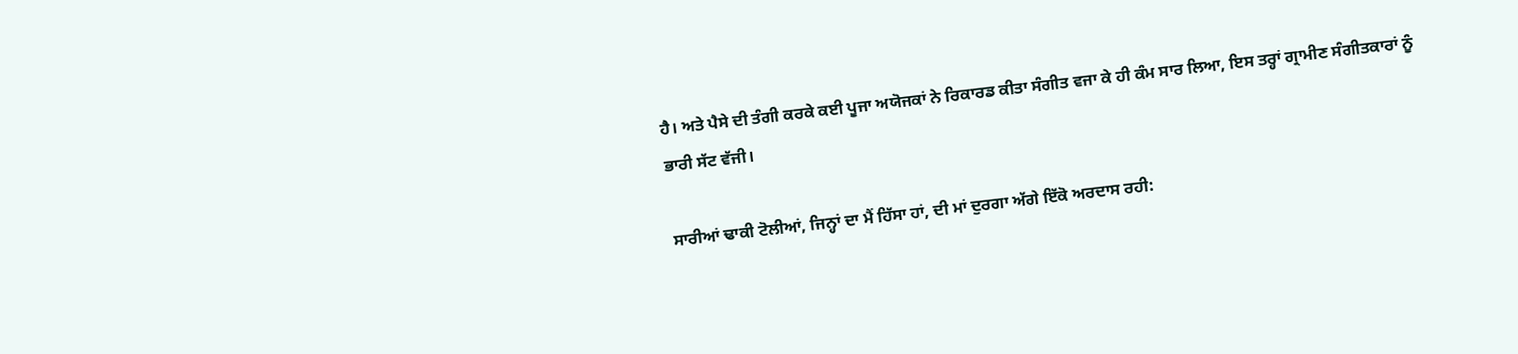ਹੈ। ਅਤੇ ਪੈਸੇ ਦੀ ਤੰਗੀ ਕਰਕੇ ਕਈ ਪੂਜਾ ਅਯੋਜਕਾਂ ਨੇ ਰਿਕਾਰਡ ਕੀਤਾ ਸੰਗੀਤ ਵਜਾ ਕੇ ਹੀ ਕੰਮ ਸਾਰ ਲਿਆ, ਇਸ ਤਰ੍ਹਾਂ ਗ੍ਰਾਮੀਣ ਸੰਗੀਤਕਾਰਾਂ ਨੂੰ ਭਾਰੀ ਸੱਟ ਵੱਜੀ।

ਸਾਰੀਆਂ ਢਾਕੀ ਟੋਲੀਆਂ, ਜਿਨ੍ਹਾਂ ਦਾ ਮੈਂ ਹਿੱਸਾ ਹਾਂ, ਦੀ ਮਾਂ ਦੁਰਗਾ ਅੱਗੇ ਇੱਕੋ ਅਰਦਾਸ ਰਹੀ: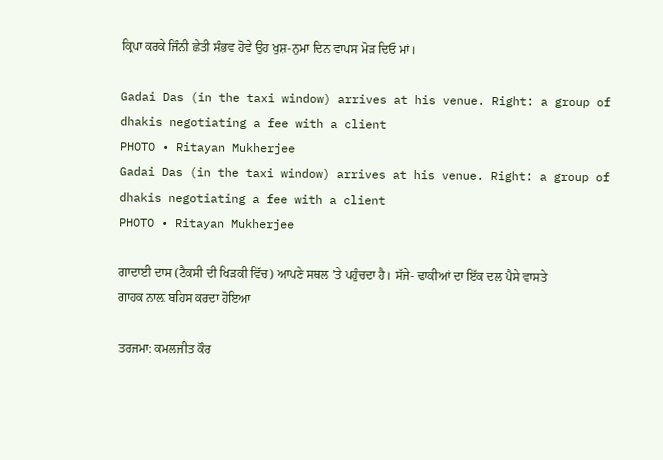ਕ੍ਰਿਪਾ ਕਰਕੇ ਜਿੰਨੀ ਛੇਤੀ ਸੰਭਵ ਹੋਵੇ ਉਹ ਖੁਸ਼-ਨੁਮਾ ਦਿਨ ਵਾਪਸ ਮੋੜ ਦਿਓ ਮਾਂ।

Gadai Das (in the taxi window) arrives at his venue. Right: a group of dhakis negotiating a fee with a client
PHOTO • Ritayan Mukherjee
Gadai Das (in the taxi window) arrives at his venue. Right: a group of dhakis negotiating a fee with a client
PHOTO • Ritayan Mukherjee

ਗਾਦਾਈ ਦਾਸ (ਟੈਕਸੀ ਦੀ ਖਿੜਕੀ ਵਿੱਚ) ਆਪਣੇ ਸਥਲ 'ਤੇ ਪਹੁੰਚਦਾ ਹੈ। ਸੱਜੇ- ਢਾਕੀਆਂ ਦਾ ਇੱਕ ਦਲ ਪੈਸੇ ਵਾਸਤੇ ਗਾਹਕ ਨਾਲ਼ ਬਹਿਸ ਕਰਦਾ ਹੋਇਆ

ਤਰਜਮਾ: ਕਮਲਜੀਤ ਕੌਰ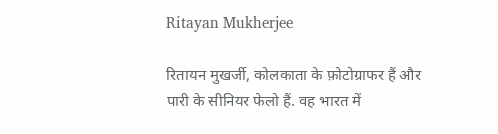Ritayan Mukherjee

रितायन मुखर्जी, कोलकाता के फ़ोटोग्राफर हैं और पारी के सीनियर फेलो हैं. वह भारत में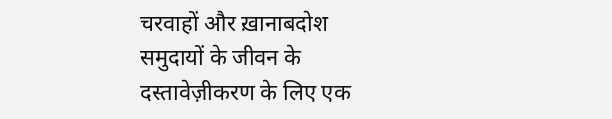चरवाहों और ख़ानाबदोश समुदायों के जीवन के दस्तावेज़ीकरण के लिए एक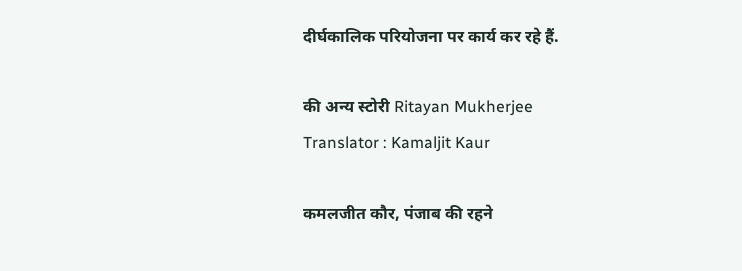दीर्घकालिक परियोजना पर कार्य कर रहे हैं.

की अन्य स्टोरी Ritayan Mukherjee
Translator : Kamaljit Kaur

कमलजीत कौर, पंजाब की रहने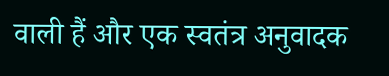वाली हैं और एक स्वतंत्र अनुवादक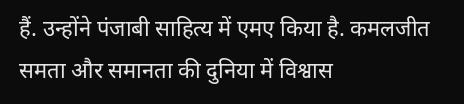हैं. उन्होंने पंजाबी साहित्य में एमए किया है. कमलजीत समता और समानता की दुनिया में विश्वास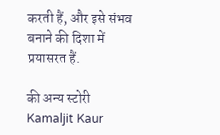करती हैं, और इसे संभव बनाने की दिशा में प्रयासरत हैं.

की अन्य स्टोरी Kamaljit Kaur